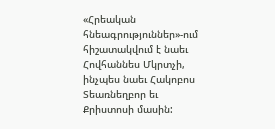«Հրեական հնեագրություններ»-ում հիշատակվում է նաեւ Հովհաննես Մկրտչի, ինչպես նաեւ Հակոբոս Տեառնեղբոր եւ Քրիստոսի մասին: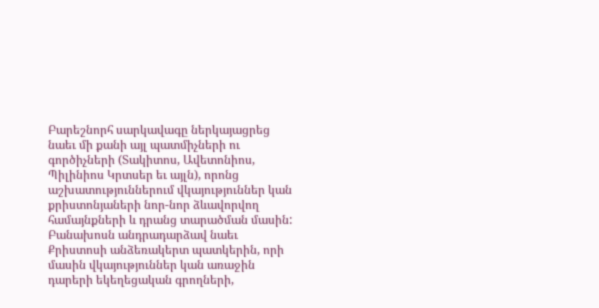Բարեշնորհ սարկավագը ներկայացրեց նաեւ մի քանի այլ պատմիչների ու գործիչների (Տակիտոս, Ավետոնիոս, Պիլինիոս Կրտսեր եւ այլն), որոնց աշխատություններում վկայություններ կան քրիստոնյաների նոր-նոր ձևավորվող համայնքների և դրանց տարածման մասին:
Բանախոսն անդրադարձավ նաեւ Քրիստոսի անձեռակերտ պատկերին, որի մասին վկայություններ կան առաջին դարերի եկեղեցական գրողների,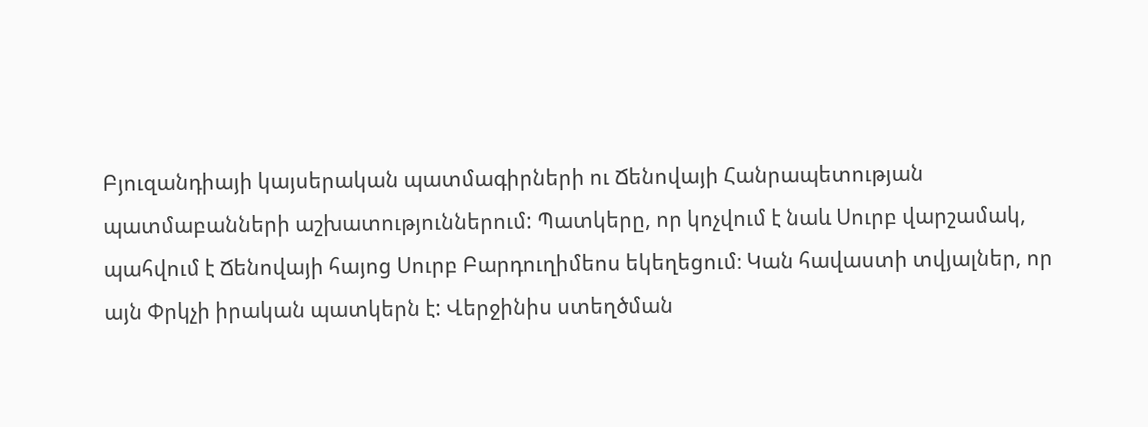Բյուզանդիայի կայսերական պատմագիրների ու Ճենովայի Հանրապետության պատմաբանների աշխատություններում: Պատկերը, որ կոչվում է նաև Սուրբ վարշամակ, պահվում է Ճենովայի հայոց Սուրբ Բարդուղիմեոս եկեղեցում։ Կան հավաստի տվյալներ, որ այն Փրկչի իրական պատկերն է: Վերջինիս ստեղծման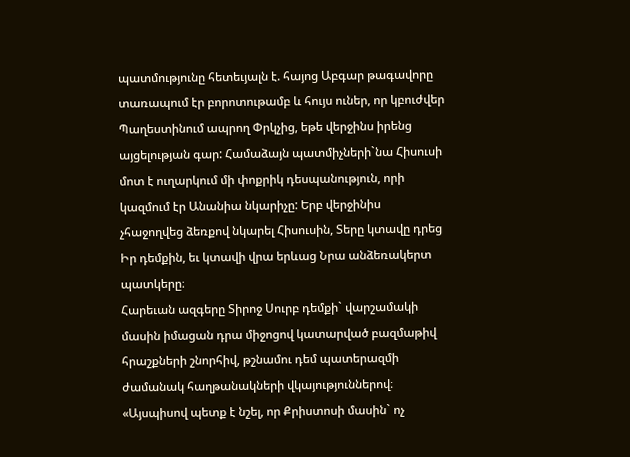պատմությունը հետեւյալն է. հայոց Աբգար թագավորը տառապում էր բորոտութամբ և հույս ուներ, որ կբուժվեր Պաղեստինում ապրող Փրկչից, եթե վերջինս իրենց այցելության գար: Համաձայն պատմիչների`նա Հիսուսի մոտ է ուղարկում մի փոքրիկ դեսպանություն, որի կազմում էր Անանիա նկարիչը: Երբ վերջինիս չհաջողվեց ձեռքով նկարել Հիսուսին, Տերը կտավը դրեց Իր դեմքին, եւ կտավի վրա երևաց Նրա անձեռակերտ պատկերը։
Հարեւան ազգերը Տիրոջ Սուրբ դեմքի` վարշամակի մասին իմացան դրա միջոցով կատարված բազմաթիվ հրաշքների շնորհիվ, թշնամու դեմ պատերազմի ժամանակ հաղթանակների վկայություններով։
«Այսպիսով պետք է նշել, որ Քրիստոսի մասին` ոչ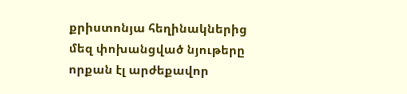քրիստոնյա հեղինակներից մեզ փոխանցված նյութերը որքան էլ արժեքավոր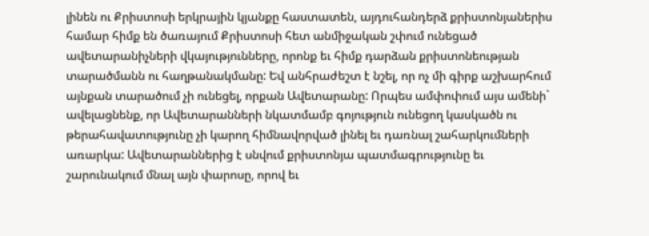լինեն ու Քրիստոսի երկրային կյանքը հաստատեն, այդուհանդերձ քրիստոնյաներիս համար հիմք են ծառայում Քրիստոսի հետ անմիջական շփում ունեցած ավետարանիչների վկայությունները, որոնք եւ հիմք դարձան քրիստոնեության տարածմանն ու հաղթանակմանը: Եվ անհրաժեշտ է նշել, որ ոչ մի գիրք աշխարհում այնքան տարածում չի ունեցել, որքան Ավետարանը: Որպես ամփոփում այս ամենի` ավելացնենք, որ Ավետարանների նկատմամբ գոյություն ունեցող կասկածն ու թերահավատությունը չի կարող հիմնավորված լինել եւ դառնալ շահարկումների առարկա: Ավետարաններից է սնվում քրիստոնյա պատմագրությունը եւ շարունակում մնալ այն փարոսը, որով եւ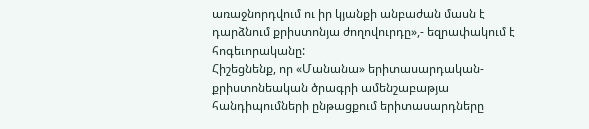առաջնորդվում ու իր կյանքի անբաժան մասն է դարձնում քրիստոնյա ժողովուրդը»,- եզրափակում է հոգեւորականը:
Հիշեցնենք, որ «Մանանա» երիտասարդական-քրիստոնեական ծրագրի ամենշաբաթյա հանդիպումների ընթացքում երիտասարդները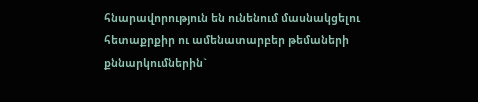հնարավորություն են ունենում մասնակցելու հետաքրքիր ու ամենատարբեր թեմաների քննարկումներին`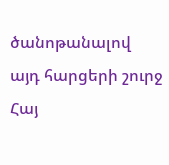ծանոթանալով այդ հարցերի շուրջ Հայ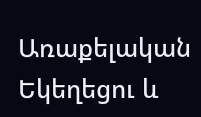Առաքելական Եկեղեցու և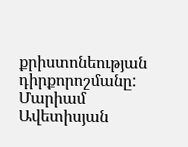քրիստոնեության դիրքորոշմանը:
Մարիամ Ավետիսյան